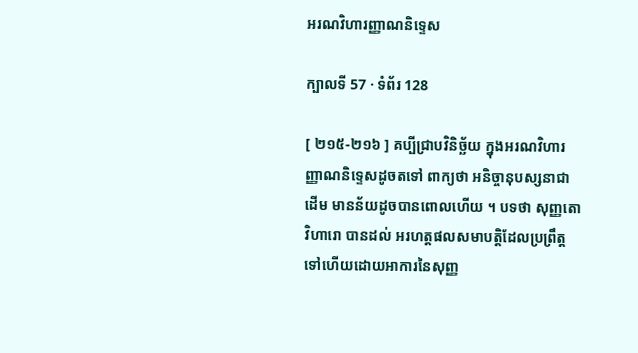អរណវិហារញ្ញាណនិទ្ទេស

ក្បាលទី 57 · ទំព័រ 128

[ ២១៥-២១៦ ] គប្បីជ្រាបវិនិច្ឆ័យ ក្នុងអរណវិហារញ្ញាណនិទ្ទេសដូចតទៅ ពាក្យថា អនិច្ចានុបស្សនាជាដើម មានន័យដូចបានពោលហើយ ។ បទថា សុញ្ញតោ វិហារោ បានដល់ អរហត្តផលសមាបត្តិដែលប្រព្រឹត្ត ទៅហើយដោយអាការនៃសុញ្ញ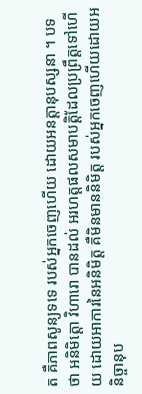ត គឺភាពសូន្យទទេ របស់អ្នកចេញហើយ ដោយអនត្តានុបស្សនា ។ បទថា អនិមិត្តោ វិហារោ បានដល់ អរហត្តផលសមាបត្តិដែលប្រព្រឹត្តទៅហើយ ដោយអាការនៃអនិមិត្ត គឺមិនមាននិមិត្ត របស់អ្នកចេញហើយដោយអនិច្ចានុប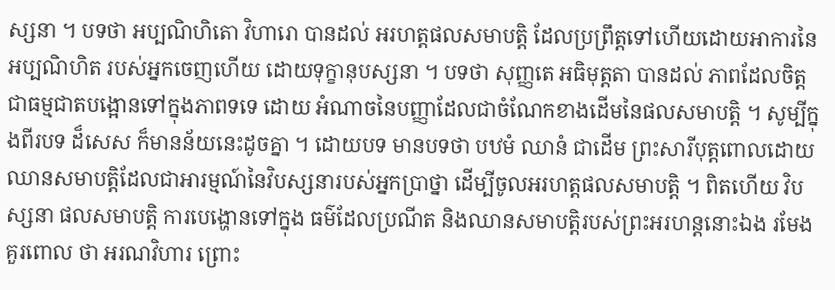ស្សនា ។ បទថា អប្បណិហិតោ វិហារោ បានដល់ អរហត្តផលសមាបត្តិ ដែលប្រព្រឹត្តទៅហើយដោយអាការនៃអប្បណិហិត របស់អ្នកចេញហើយ ដោយទុក្ខានុបស្សនា ។ បទថា សុញ្ញតេ អធិមុត្តតា បានដល់ ភាពដែលចិត្តជាធម្មជាតបង្អោនទៅក្នុងភាពទទេ ដោយ អំណាចនៃបញ្ញាដែលជាចំណែកខាងដើមនៃផលសមាបត្តិ ។ សូម្បីក្នុងពីរបទ ដ៏សេស ក៏មានន័យនេះដូចគ្នា ។ ដោយបទ មានបទថា បឋមំ ឈានំ ជាដើម ព្រះសារីបុត្តពោលដោយ ឈានសមាបត្តិដែលជាអារម្មណ៍នៃវិបស្សនារបស់អ្នកប្រាថ្នា ដើម្បីចូលអរហត្តផលសមាបត្តិ ។ ពិតហើយ វិបស្សនា ផលសមាបត្តិ ការបេង្ហោនទៅក្នុង ធម៌ដែលប្រណីត និងឈានសមាបត្តិរបស់ព្រះអរហន្តនោះឯង រមែងគួរពោល ថា អរណវិហារ ព្រោះ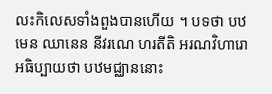លះកិលេសទាំងពួងបានហើយ ។ បទថា បឋមេន ឈានេន នីវរណេ ហរតីតិ អរណវិហារោ អធិប្បាយថា បឋមជ្ឈាននោះ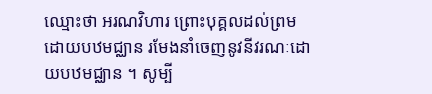ឈ្មោះថា អរណវិហារ ព្រោះបុគ្គលដល់ព្រម ដោយបឋមជ្ឈាន រមែងនាំចេញនូវនីវរណៈដោយបឋមជ្ឈាន ។ សូម្បី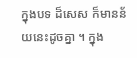ក្នុងបទ ដ៏សេស ក៏មានន័យនេះដូចគ្នា ។ ក្នុង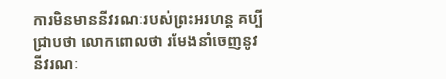ការមិនមាននីវរណៈរបស់ព្រះអរហន្ត គប្បីជ្រាបថា លោកពោលថា រមែងនាំចេញនូវនីវរណៈ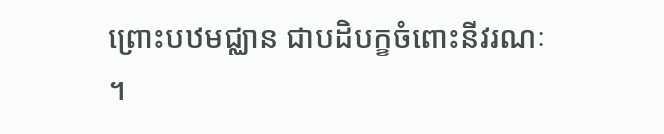ព្រោះបឋមជ្ឈាន ជាបដិបក្ខចំពោះនីវរណៈ ។